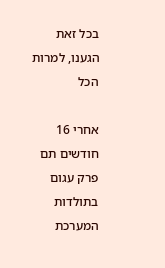בכל זאת הגענו, למרות הכל

אחרי 16 חודשים תם פרק עגום בתולדות המערכת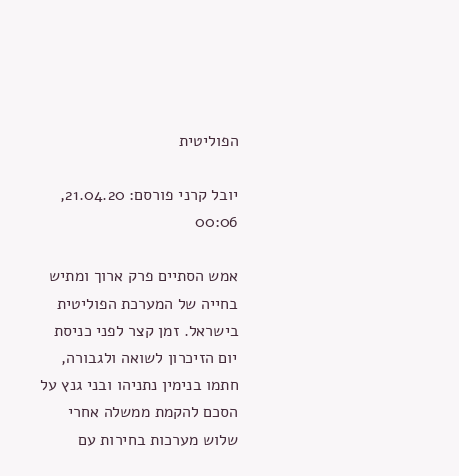הפוליטית

יובל קרני פורסם: 21.04.20, 00:06

אמש הסתיים פרק ארוך ומתיש בחייה של המערכת הפוליטית בישראל. זמן קצר לפני כניסת יום הזיכרון לשואה ולגבורה, חתמו בנימין נתניהו ובני גנץ על הסכם להקמת ממשלה אחרי שלוש מערכות בחירות עם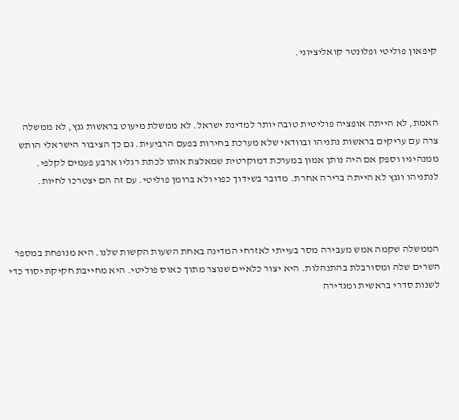קיפאון פוליטי ופלונטר קואליציוני.



האמת, לא הייתה אופציה פוליטית טובה יותר למדינת ישראל. לא ממשלת מיעוט בראשות גנץ, לא ממשלה צרה עם עריקים בראשות נתניהו ובוודאי שלא מערכת בחירות בפעם הרביעית. גם כך הציבור הישראלי הותש ממנהיגיו וספק אם היה נותן אמון במערכת דמוקרטית שמאלצת אותו לכתת רגליו ארבע פעמים לקלפי. לנתניהו וגנץ לא הייתה ברירה אחרת. מדובר בשידוך כפוי ולא ברומן פוליטי. עם זה הם יצטרכו לחיות.



הממשלה שקמה אמש מעבירה מסר בעייתי לאזרחי המדינה באחת השעות הקשות שלנו. היא מנופחת במספר השרים שלה ומסורבלת בהתנהלות. היא יצור כלאיים שנוצר מתוך כאוס פוליטי. היא מחייבת חקיקת יסוד כדי לשנות סדרי בראשית ומגדירה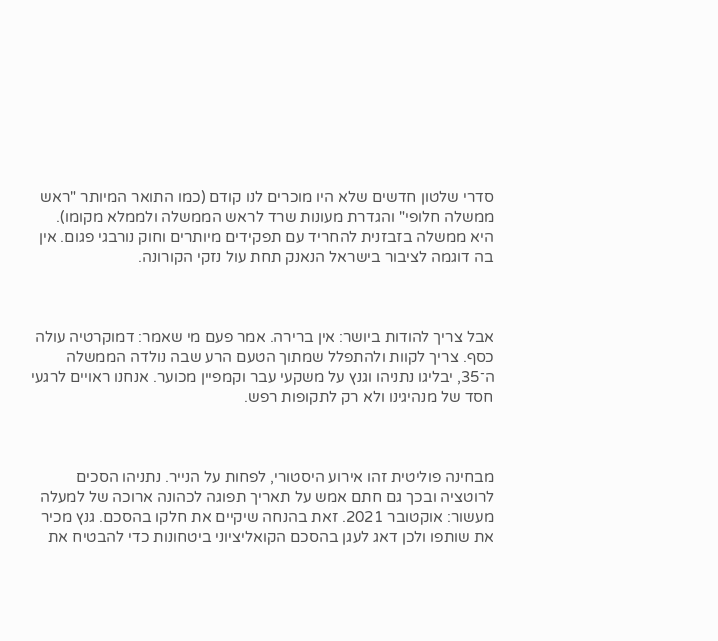סדרי שלטון חדשים שלא היו מוכרים לנו קודם (כמו התואר המיותר "ראש ממשלה חלופי" והגדרת מעונות שרד לראש הממשלה ולממלא מקומו). היא ממשלה בזבזנית להחריד עם תפקידים מיותרים וחוק נורבגי פגום. אין בה דוגמה לציבור בישראל הנאנק תחת עול נזקי הקורונה.



אבל צריך להודות ביושר: אין ברירה. אמר פעם מי שאמר: דמוקרטיה עולה כסף. צריך לקוות ולהתפלל שמתוך הטעם הרע שבה נולדה הממשלה ה־35, יבליגו נתניהו וגנץ על משקעי עבר וקמפיין מכוער. אנחנו ראויים לרגעי חסד של מנהיגינו ולא רק לתקופות רפש.



מבחינה פוליטית זהו אירוע היסטורי, לפחות על הנייר. נתניהו הסכים לרוטציה ובכך גם חתם אמש על תאריך תפוגה לכהונה ארוכה של למעלה מעשור: אוקטובר 2021. זאת בהנחה שיקיים את חלקו בהסכם. גנץ מכיר את שותפו ולכן דאג לעגן בהסכם הקואליציוני ביטחונות כדי להבטיח את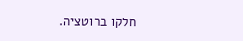חלקו ברוטציה.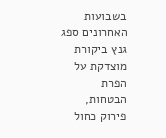בשבועות האחרונים ספג גנץ ביקורת מוצדקת על הפרת הבטחות, פירוק כחול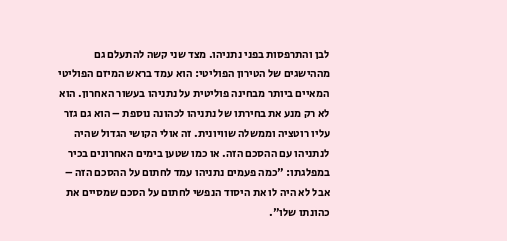לבן והתרפסות בפני נתניהו. מצד שני קשה להתעלם גם מההישגים של הטירון הפוליטי: הוא עמד בראש המיזם הפוליטי המאיים ביותר מבחינה פוליטית על נתניהו בעשור האחרון. הוא לא רק מנע את בחירתו של נתניהו לכהונה נוספת – הוא גם גזר עליו רוטציה וממשלה שוויונית. זה אולי הקושי הגדול שהיה לנתניהו עם ההסכם הזה. או כמו שטען בימים האחרונים בכיר במפלגתו: "כמה פעמים נתניהו עמד לחתום על ההסכם הזה – אבל לא היה לו את היסוד הנפשי לחתום על הסכם שמסיים את כהונתו שלו".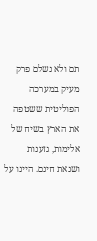תם ולא נשלם פרק מעיק במערכה הפוליטית ששטפה את הארץ בשיח של אלימות, גזענות ושנאת חינם. היינו על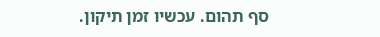סף תהום. עכשיו זמן תיקון.